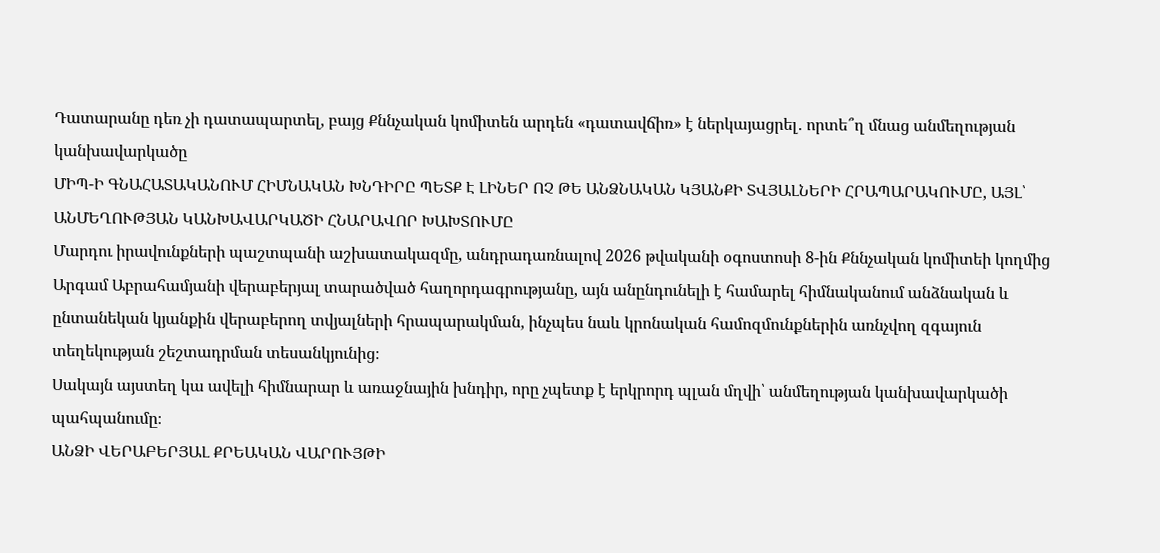Դատարանը դեռ չի դատապարտել, բայց Քննչական կոմիտեն արդեն «դատավճիռ» է ներկայացրել․ որտե՞ղ մնաց անմեղության կանխավարկածը
ՄԻՊ-Ի ԳՆԱՀԱՏԱԿԱՆՈՒՄ ՀԻՄՆԱԿԱՆ ԽՆԴԻՐԸ ՊԵՏՔ Է ԼԻՆԵՐ ՈՉ ԹԵ ԱՆՁՆԱԿԱՆ ԿՅԱՆՔԻ ՏՎՅԱԼՆԵՐԻ ՀՐԱՊԱՐԱԿՈՒՄԸ, ԱՅԼ՝ ԱՆՄԵՂՈՒԹՅԱՆ ԿԱՆԽԱՎԱՐԿԱԾԻ ՀՆԱՐԱՎՈՐ ԽԱԽՏՈՒՄԸ
Մարդու իրավունքների պաշտպանի աշխատակազմը, անդրադառնալով 2026 թվականի օգոստոսի 8-ին Քննչական կոմիտեի կողմից Արգամ Աբրահամյանի վերաբերյալ տարածված հաղորդագրությանը, այն անընդունելի է համարել հիմնականում անձնական և ընտանեկան կյանքին վերաբերող տվյալների հրապարակման, ինչպես նաև կրոնական համոզմունքներին առնչվող զգայուն տեղեկության շեշտադրման տեսանկյունից։
Սակայն այստեղ կա ավելի հիմնարար և առաջնային խնդիր, որը չպետք է երկրորդ պլան մղվի՝ անմեղության կանխավարկածի պահպանումը։
ԱՆՁԻ ՎԵՐԱԲԵՐՅԱԼ ՔՐԵԱԿԱՆ ՎԱՐՈՒՅԹԻ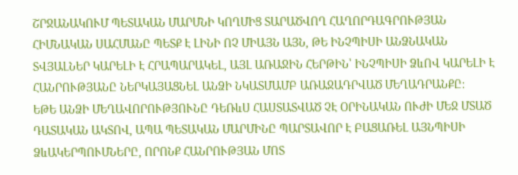ՇՐՋԱՆԱԿՈՒՄ ՊԵՏԱԿԱՆ ՄԱՐՄՆԻ ԿՈՂՄԻՑ ՏԱՐԱԾՎՈՂ ՀԱՂՈՐԴԱԳՐՈՒԹՅԱՆ ՀԻՄՆԱԿԱՆ ՍԱՀՄԱՆԸ ՊԵՏՔ Է ԼԻՆԻ ՈՉ ՄԻԱՅՆ ԱՅՆ, ԹԵ ԻՆՉՊԻՍԻ ԱՆՁՆԱԿԱՆ ՏՎՅԱԼՆԵՐ ԿԱՐԵԼԻ Է ՀՐԱՊԱՐԱԿԵԼ, ԱՅԼ ԱՌԱՋԻՆ ՀԵՐԹԻՆ՝ ԻՆՉՊԻՍԻ ՁևՈՎ ԿԱՐԵԼԻ Է ՀԱՆՐՈՒԹՅԱՆԸ ՆԵՐԿԱՅԱՑՆԵԼ ԱՆՁԻ ՆԿԱՏՄԱՄԲ ԱՌԱՋԱԴՐՎԱԾ ՄԵՂԱԴՐԱՆՔԸ։
ԵԹԵ ԱՆՁԻ ՄԵՂԱՎՈՐՈՒԹՅՈՒՆԸ ԴԵՌևՍ ՀԱՍՏԱՏՎԱԾ ՉԷ ՕՐԻՆԱԿԱՆ ՈՒԺԻ ՄԵՋ ՄՏԱԾ ԴԱՏԱԿԱՆ ԱԿՏՈՎ, ԱՊԱ ՊԵՏԱԿԱՆ ՄԱՐՄԻՆԸ ՊԱՐՏԱՎՈՐ Է ԲԱՑԱՌԵԼ ԱՅՆՊԻՍԻ ՁևԱԿԵՐՊՈՒՄՆԵՐԸ, ՈՐՈՆՔ ՀԱՆՐՈՒԹՅԱՆ ՄՈՏ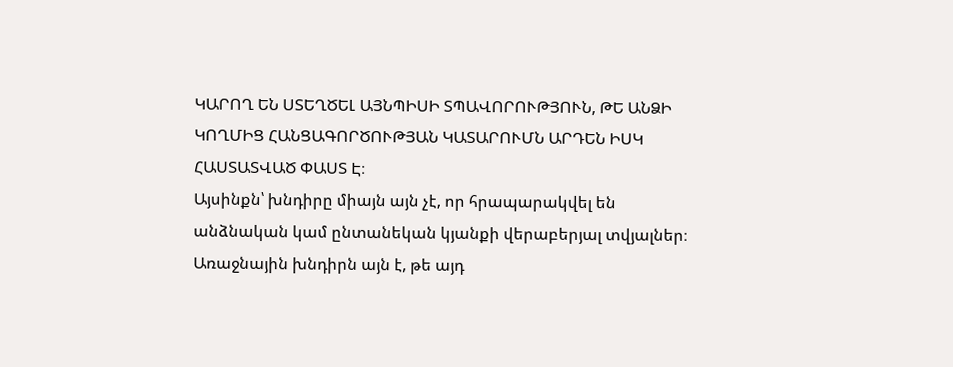ԿԱՐՈՂ ԵՆ ՍՏԵՂԾԵԼ ԱՅՆՊԻՍԻ ՏՊԱՎՈՐՈՒԹՅՈՒՆ, ԹԵ ԱՆՁԻ ԿՈՂՄԻՑ ՀԱՆՑԱԳՈՐԾՈՒԹՅԱՆ ԿԱՏԱՐՈՒՄՆ ԱՐԴԵՆ ԻՍԿ ՀԱՍՏԱՏՎԱԾ ՓԱՍՏ Է։
Այսինքն՝ խնդիրը միայն այն չէ, որ հրապարակվել են անձնական կամ ընտանեկան կյանքի վերաբերյալ տվյալներ։
Առաջնային խնդիրն այն է, թե այդ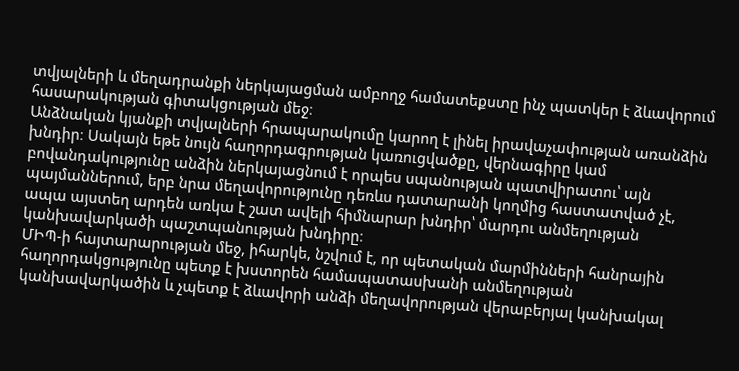տվյալների և մեղադրանքի ներկայացման ամբողջ համատեքստը ինչ պատկեր է ձևավորում հասարակության գիտակցության մեջ։
Անձնական կյանքի տվյալների հրապարակումը կարող է լինել իրավաչափության առանձին խնդիր։ Սակայն եթե նույն հաղորդագրության կառուցվածքը, վերնագիրը կամ բովանդակությունը անձին ներկայացնում է որպես սպանության պատվիրատու՝ այն պայմաններում, երբ նրա մեղավորությունը դեռևս դատարանի կողմից հաստատված չէ, ապա այստեղ արդեն առկա է շատ ավելի հիմնարար խնդիր՝ մարդու անմեղության կանխավարկածի պաշտպանության խնդիրը։
ՄԻՊ-ի հայտարարության մեջ, իհարկե, նշվում է, որ պետական մարմինների հանրային հաղորդակցությունը պետք է խստորեն համապատասխանի անմեղության կանխավարկածին և չպետք է ձևավորի անձի մեղավորության վերաբերյալ կանխակալ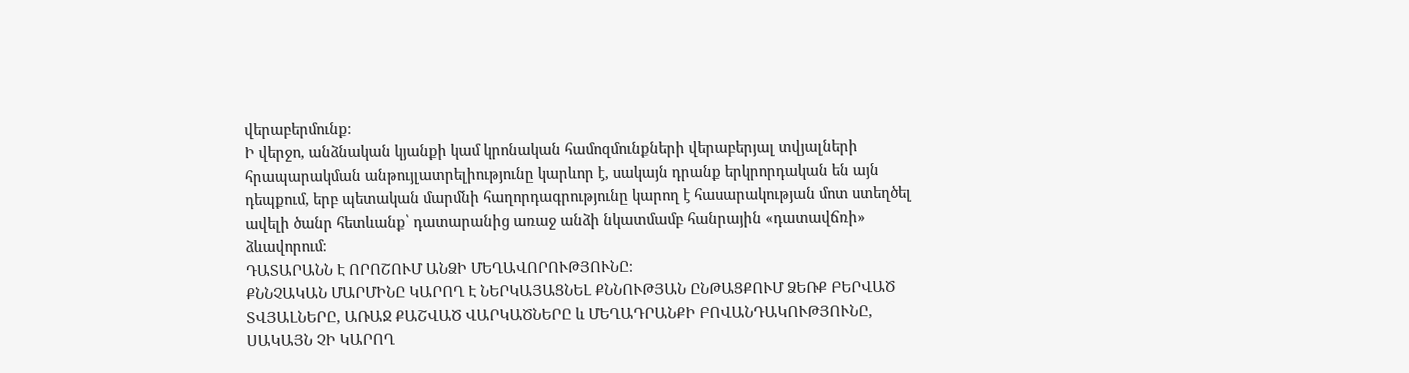վերաբերմունք։
Ի վերջո, անձնական կյանքի կամ կրոնական համոզմունքների վերաբերյալ տվյալների հրապարակման անթույլատրելիությունը կարևոր է, սակայն դրանք երկրորդական են այն դեպքում, երբ պետական մարմնի հաղորդագրությունը կարող է հասարակության մոտ ստեղծել ավելի ծանր հետևանք՝ դատարանից առաջ անձի նկատմամբ հանրային «դատավճռի» ձևավորում։
ԴԱՏԱՐԱՆՆ Է ՈՐՈՇՈՒՄ ԱՆՁԻ ՄԵՂԱՎՈՐՈՒԹՅՈՒՆԸ։
ՔՆՆՉԱԿԱՆ ՄԱՐՄԻՆԸ ԿԱՐՈՂ Է ՆԵՐԿԱՅԱՑՆԵԼ ՔՆՆՈՒԹՅԱՆ ԸՆԹԱՑՔՈՒՄ ՁԵՌՔ ԲԵՐՎԱԾ ՏՎՅԱԼՆԵՐԸ, ԱՌԱՋ ՔԱՇՎԱԾ ՎԱՐԿԱԾՆԵՐԸ և ՄԵՂԱԴՐԱՆՔԻ ԲՈՎԱՆԴԱԿՈՒԹՅՈՒՆԸ, ՍԱԿԱՅՆ ՉԻ ԿԱՐՈՂ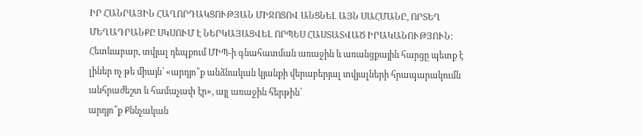ԻՐ ՀԱՆՐԱՅԻՆ ՀԱՂՈՐԴԱԿՑՈՒԹՅԱՆ ՄԻՋՈՑՈՎ ԱՆՑՆԵԼ ԱՅՆ ՍԱՀՄԱՆԸ, ՈՐՏԵՂ ՄԵՂԱԴՐԱՆՔԸ ՍԿՍՈՒՄ Է ՆԵՐԿԱՅԱՑՎԵԼ ՈՐՊԵՍ ՀԱՍՏԱՏՎԱԾ ԻՐԱԿԱՆՈՒԹՅՈՒՆ։
Հետևաբար, տվյալ դեպքում ՄԻՊ-ի գնահատման առաջին և առանցքային հարցը պետք է լիներ ոչ թե միայն՝ «արդյո՞ք անձնական կյանքի վերաբերյալ տվյալների հրապարակումն անհրաժեշտ և համաչափ էր», այլ առաջին հերթին՝
արդյո՞ք Քննչական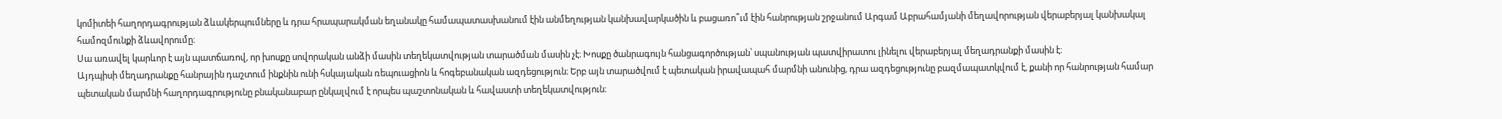կոմիտեի հաղորդագրության ձևակերպումները և դրա հրապարակման եղանակը համապատասխանում էին անմեղության կանխավարկածին և բացառո՞ւմ էին հանրության շրջանում Արգամ Աբրահամյանի մեղավորության վերաբերյալ կանխակալ համոզմունքի ձևավորումը։
Սա առավել կարևոր է այն պատճառով, որ խոսքը սովորական անձի մասին տեղեկատվության տարածման մասին չէ։ Խոսքը ծանրագույն հանցագործության՝ սպանության պատվիրատու լինելու վերաբերյալ մեղադրանքի մասին է։
Այդպիսի մեղադրանքը հանրային դաշտում ինքնին ունի հսկայական ռեպուացիոն և հոգեբանական ազդեցություն։ Երբ այն տարածվում է պետական իրավապահ մարմնի անունից, դրա ազդեցությունը բազմապատկվում է, քանի որ հանրության համար պետական մարմնի հաղորդագրությունը բնականաբար ընկալվում է որպես պաշտոնական և հավաստի տեղեկատվություն։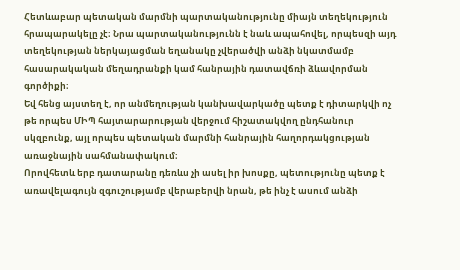Հետևաբար պետական մարմնի պարտականությունը միայն տեղեկություն հրապարակելը չէ։ Նրա պարտականությունն է նաև ապահովել, որպեսզի այդ տեղեկության ներկայացման եղանակը չվերածվի անձի նկատմամբ հասարակական մեղադրանքի կամ հանրային դատավճռի ձևավորման գործիքի։
Եվ հենց այստեղ է, որ անմեղության կանխավարկածը պետք է դիտարկվի ոչ թե որպես ՄԻՊ հայտարարության վերջում հիշատակվող ընդհանուր սկզբունք, այլ որպես պետական մարմնի հանրային հաղորդակցության առաջնային սահմանափակում։
Որովհետև երբ դատարանը դեռևս չի ասել իր խոսքը, պետությունը պետք է առավելագույն զգուշությամբ վերաբերվի նրան, թե ինչ է ասում անձի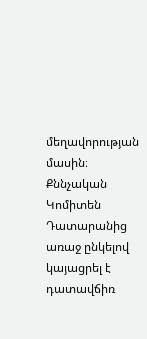մեղավորության մասին։
Քննչական Կոմիտեն Դատարանից առաջ ընկելով կայացրել է դատավճիռ